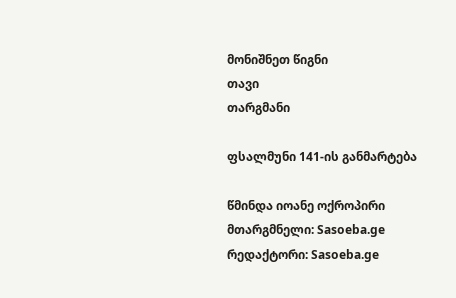მონიშნეთ წიგნი
თავი
თარგმანი

ფსალმუნი 141-ის განმარტება

წმინდა იოანე ოქროპირი
მთარგმნელი: Sasoeba.ge
რედაქტორი: Sasoeba.ge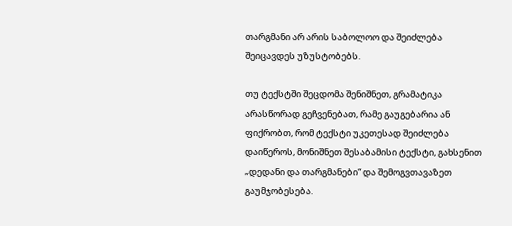თარგმანი არ არის საბოლოო და შეიძლება შეიცავდეს უზუსტობებს.

თუ ტექსტში შეცდომა შენიშნეთ, გრამატიკა არასწორად გეჩვენებათ, რამე გაუგებარია ან ფიქრობთ, რომ ტექსტი უკეთესად შეიძლება დაიწეროს, მონიშნეთ შესაბამისი ტექსტი, გახსენით „დედანი და თარგმანები“ და შემოგვთავაზეთ გაუმჯობესება.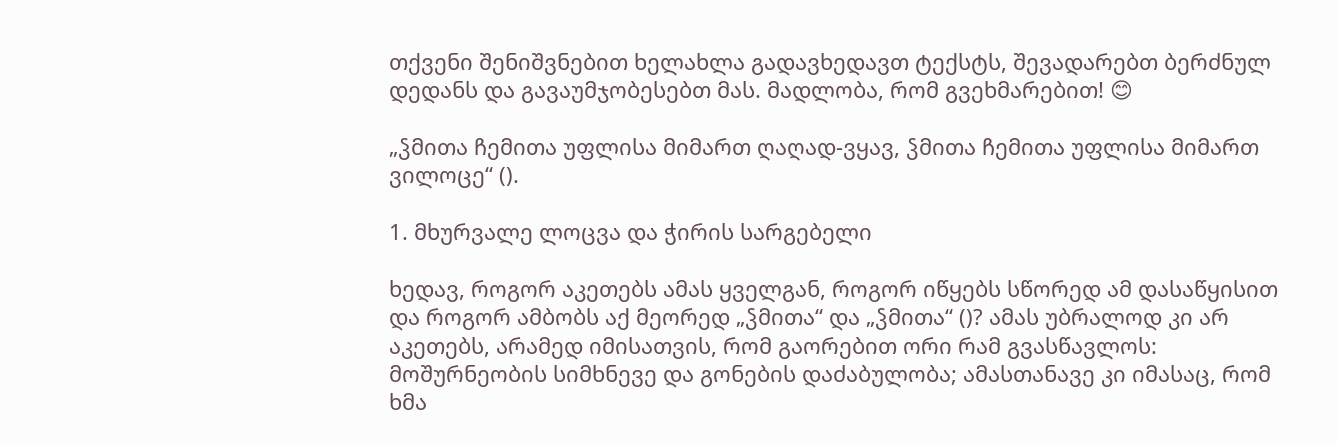თქვენი შენიშვნებით ხელახლა გადავხედავთ ტექსტს, შევადარებთ ბერძნულ დედანს და გავაუმჯობესებთ მას. მადლობა, რომ გვეხმარებით! 😊

„ჴმითა ჩემითა უფლისა მიმართ ღაღად-ვყავ, ჴმითა ჩემითა უფლისა მიმართ ვილოცე“ ().

1. მხურვალე ლოცვა და ჭირის სარგებელი

ხედავ, როგორ აკეთებს ამას ყველგან, როგორ იწყებს სწორედ ამ დასაწყისით და როგორ ამბობს აქ მეორედ „ჴმითა“ და „ჴმითა“ ()? ამას უბრალოდ კი არ აკეთებს, არამედ იმისათვის, რომ გაორებით ორი რამ გვასწავლოს: მოშურნეობის სიმხნევე და გონების დაძაბულობა; ამასთანავე კი იმასაც, რომ ხმა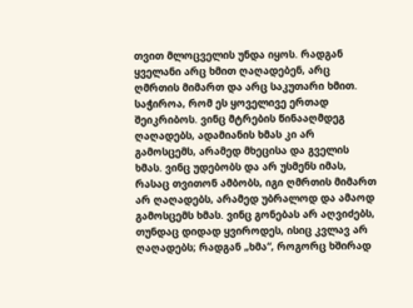თვით მლოცველის უნდა იყოს. რადგან ყველანი არც ხმით ღაღადებენ, არც ღმრთის მიმართ და არც საკუთარი ხმით. საჭიროა, რომ ეს ყოველივე ერთად შეიკრიბოს. ვინც მტრების წინააღმდეგ ღაღადებს, ადამიანის ხმას კი არ გამოსცემს, არამედ მხეცისა და გველის ხმას. ვინც უდებობს და არ უსმენს იმას, რასაც თვითონ ამბობს, იგი ღმრთის მიმართ არ ღაღადებს, არამედ უბრალოდ და ამაოდ გამოსცემს ხმას. ვინც გონებას არ აღვიძებს, თუნდაც დიდად ყვიროდეს, ისიც კვლავ არ ღაღადებს; რადგან „ხმა“, როგორც ხშირად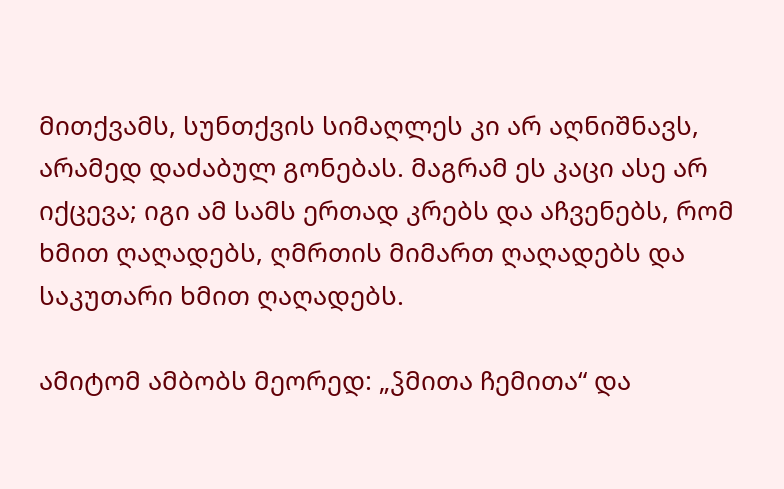მითქვამს, სუნთქვის სიმაღლეს კი არ აღნიშნავს, არამედ დაძაბულ გონებას. მაგრამ ეს კაცი ასე არ იქცევა; იგი ამ სამს ერთად კრებს და აჩვენებს, რომ ხმით ღაღადებს, ღმრთის მიმართ ღაღადებს და საკუთარი ხმით ღაღადებს.

ამიტომ ამბობს მეორედ: „ჴმითა ჩემითა“ და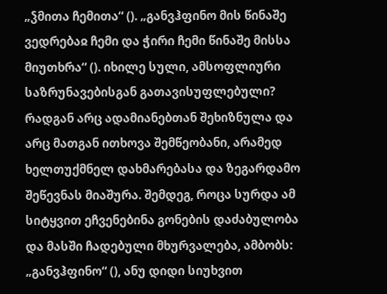„ჴმითა ჩემითა“ (). „განვჰფინო მის წინაშე ვედრებაჲ ჩემი და ჭირი ჩემი წინაშე მისსა მიუთხრა“ (). იხილე სული, ამსოფლიური საზრუნავებისგან გათავისუფლებული? რადგან არც ადამიანებთან შეხიზნულა და არც მათგან ითხოვა შემწეობანი, არამედ ხელთუქმნელ დახმარებასა და ზეგარდამო შეწევნას მიაშურა. შემდეგ, როცა სურდა ამ სიტყვით ეჩვენებინა გონების დაძაბულობა და მასში ჩადებული მხურვალება, ამბობს: „განვჰფინო“ (), ანუ დიდი სიუხვით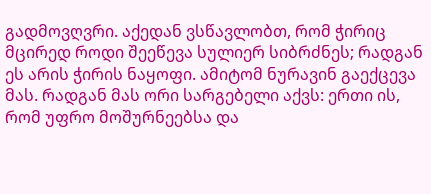გადმოვღვრი. აქედან ვსწავლობთ, რომ ჭირიც მცირედ როდი შეეწევა სულიერ სიბრძნეს; რადგან ეს არის ჭირის ნაყოფი. ამიტომ ნურავინ გაექცევა მას. რადგან მას ორი სარგებელი აქვს: ერთი ის, რომ უფრო მოშურნეებსა და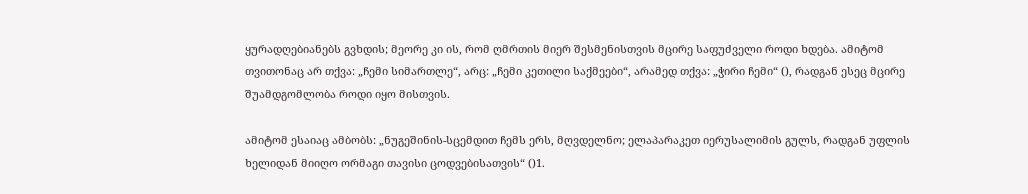ყურადღებიანებს გვხდის; მეორე კი ის, რომ ღმრთის მიერ შესმენისთვის მცირე საფუძველი როდი ხდება. ამიტომ თვითონაც არ თქვა: „ჩემი სიმართლე“, არც: „ჩემი კეთილი საქმეები“, არამედ თქვა: „ჭირი ჩემი“ (), რადგან ესეც მცირე შუამდგომლობა როდი იყო მისთვის.

ამიტომ ესაიაც ამბობს: „ნუგეშინის-სცემდით ჩემს ერს, მღვდელნო; ელაპარაკეთ იერუსალიმის გულს, რადგან უფლის ხელიდან მიიღო ორმაგი თავისი ცოდვებისათვის“ ()1.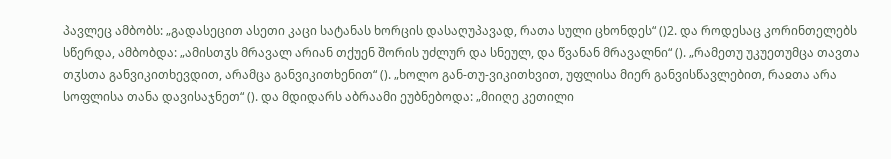პავლეც ამბობს: „გადასეცით ასეთი კაცი სატანას ხორცის დასაღუპავად, რათა სული ცხონდეს“ ()2. და როდესაც კორინთელებს სწერდა, ამბობდა: „ამისთჳს მრავალ არიან თქუენ შორის უძლურ და სნეულ, და წვანან მრავალნი“ (). „რამეთუ უკუეთუმცა თავთა თჳსთა განვიკითხევდით, არამცა განვიკითხენით“ (). „ხოლო გან-თუ-ვიკითხვით, უფლისა მიერ განვისწავლებით, რაჲთა არა სოფლისა თანა დავისაჯნეთ“ (). და მდიდარს აბრაამი ეუბნებოდა: „მიიღე კეთილი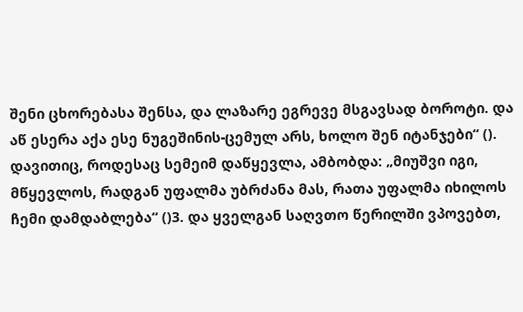შენი ცხორებასა შენსა, და ლაზარე ეგრევე მსგავსად ბოროტი. და აწ ესერა აქა ესე ნუგეშინის-ცემულ არს, ხოლო შენ იტანჯები“ (). დავითიც, როდესაც სემეიმ დაწყევლა, ამბობდა: „მიუშვი იგი, მწყევლოს, რადგან უფალმა უბრძანა მას, რათა უფალმა იხილოს ჩემი დამდაბლება“ ()3. და ყველგან საღვთო წერილში ვპოვებთ,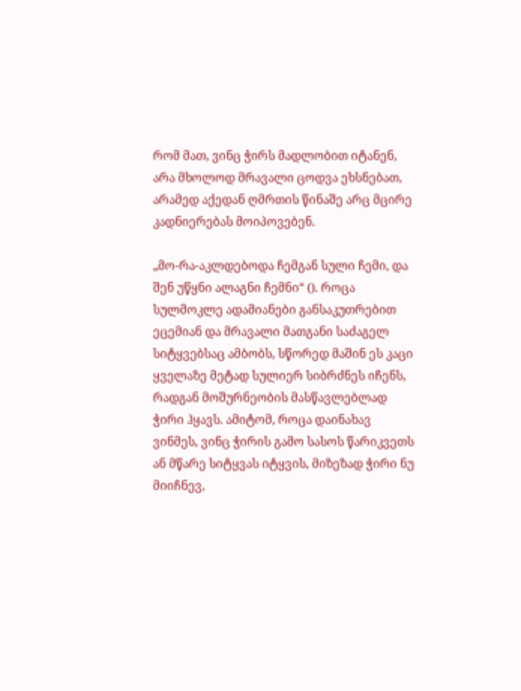რომ მათ, ვინც ჭირს მადლობით იტანენ, არა მხოლოდ მრავალი ცოდვა ეხსნებათ, არამედ აქედან ღმრთის წინაშე არც მცირე კადნიერებას მოიპოვებენ.

„მო-რა-აკლდებოდა ჩემგან სული ჩემი, და შენ უწყნი ალაგნი ჩემნი“ (). როცა სულმოკლე ადამიანები განსაკუთრებით ეცემიან და მრავალი მათგანი საძაგელ სიტყვებსაც ამბობს, სწორედ მაშინ ეს კაცი ყველაზე მეტად სულიერ სიბრძნეს იჩენს, რადგან მოშურნეობის მასწავლებლად ჭირი ჰყავს. ამიტომ, როცა დაინახავ ვინმეს, ვინც ჭირის გამო სასოს წარიკვეთს ან მწარე სიტყვას იტყვის, მიზეზად ჭირი ნუ მიიჩნევ,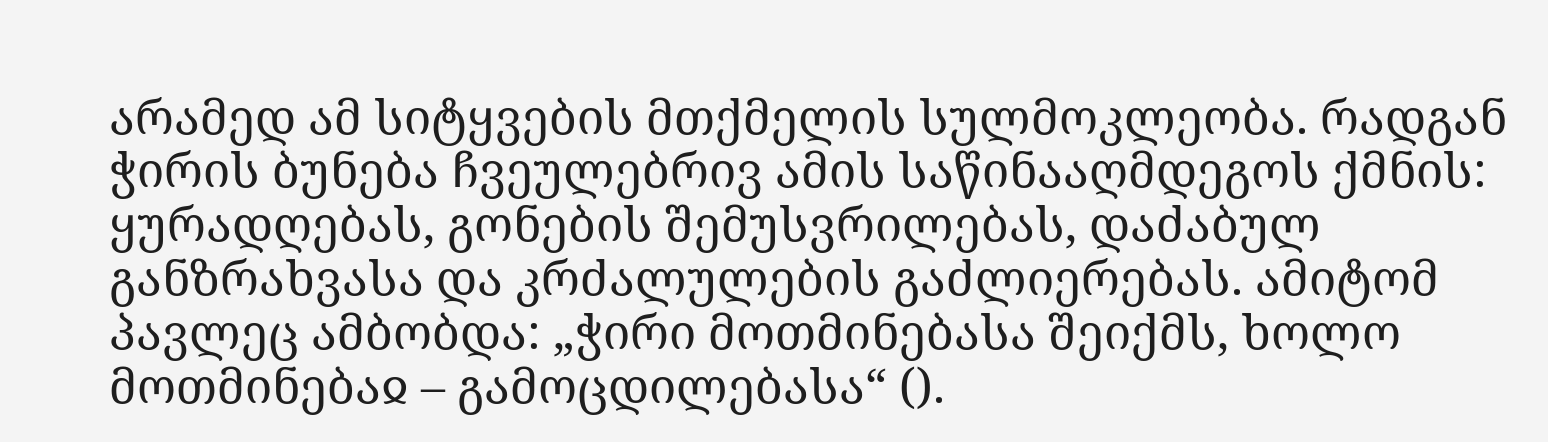არამედ ამ სიტყვების მთქმელის სულმოკლეობა. რადგან ჭირის ბუნება ჩვეულებრივ ამის საწინააღმდეგოს ქმნის: ყურადღებას, გონების შემუსვრილებას, დაძაბულ განზრახვასა და კრძალულების გაძლიერებას. ამიტომ პავლეც ამბობდა: „ჭირი მოთმინებასა შეიქმს, ხოლო მოთმინებაჲ – გამოცდილებასა“ ().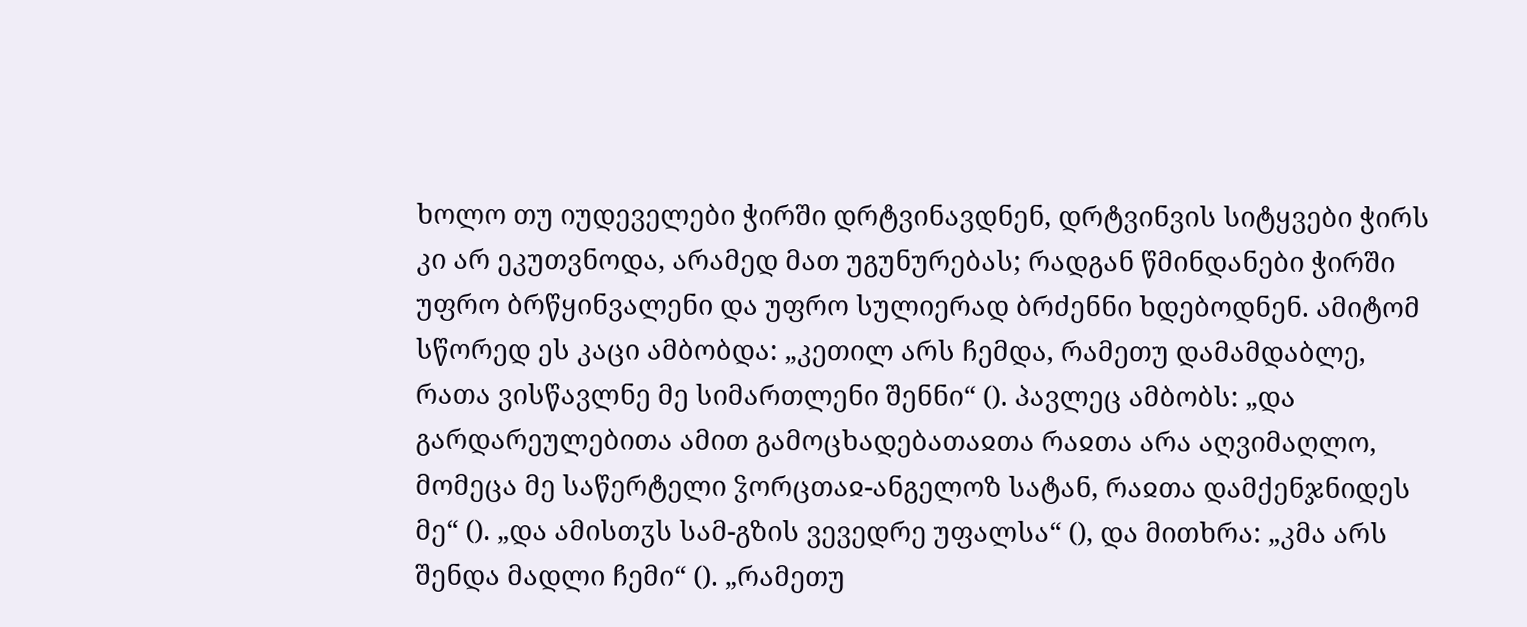ხოლო თუ იუდეველები ჭირში დრტვინავდნენ, დრტვინვის სიტყვები ჭირს კი არ ეკუთვნოდა, არამედ მათ უგუნურებას; რადგან წმინდანები ჭირში უფრო ბრწყინვალენი და უფრო სულიერად ბრძენნი ხდებოდნენ. ამიტომ სწორედ ეს კაცი ამბობდა: „კეთილ არს ჩემდა, რამეთუ დამამდაბლე, რათა ვისწავლნე მე სიმართლენი შენნი“ (). პავლეც ამბობს: „და გარდარეულებითა ამით გამოცხადებათაჲთა რაჲთა არა აღვიმაღლო, მომეცა მე საწერტელი ჴორცთაჲ-ანგელოზ სატან, რაჲთა დამქენჯნიდეს მე“ (). „და ამისთჳს სამ-გზის ვევედრე უფალსა“ (), და მითხრა: „კმა არს შენდა მადლი ჩემი“ (). „რამეთუ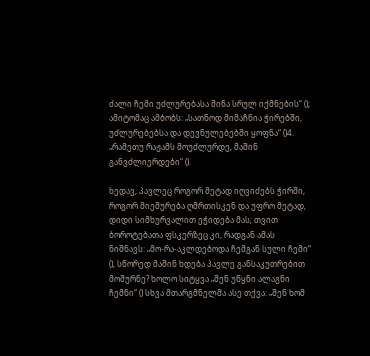ძალი ჩემი უძლურებასა შინა სრულ იქმნების“ (); ამიტომაც ამბობს: „სათნოდ მიმაჩნია ჭირებში, უძლურებებსა და დევნულებებში ყოფნა“ ()4. „რამეთუ რაჟამს მოუძლურდე, მაშინ განვძლიერდები“ ().

ხედავ, პავლეც როგორ მეტად იღვიძებს ჭირში, როგორ მიეშურება ღმრთისკენ და უფრო მეტად, დიდი სიმხურვალით ეჭიდება მას; თვით ბოროტებათა ფსკერზეც კი, რადგან ამას ნიშნავს: „მო-რა-აკლდებოდა ჩემგან სული ჩემი“ (), სწორედ მაშინ ხდება პავლე განსაკუთრებით მოშურნე? ხოლო სიტყვა „შენ უწყნი ალაგნი ჩემნი“ () სხვა მთარგმნელმა ასე თქვა: „შენ ხომ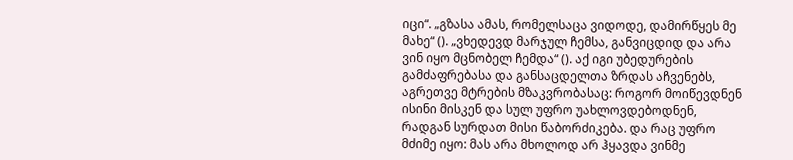იცი“. „გზასა ამას, რომელსაცა ვიდოდე, დამირწყეს მე მახე“ (). „ვხედევდ მარჯულ ჩემსა, განვიცდიდ და არა ვინ იყო მცნობელ ჩემდა“ (). აქ იგი უბედურების გამძაფრებასა და განსაცდელთა ზრდას აჩვენებს, აგრეთვე მტრების მზაკვრობასაც: როგორ მოიწევდნენ ისინი მისკენ და სულ უფრო უახლოვდებოდნენ, რადგან სურდათ მისი წაბორძიკება. და რაც უფრო მძიმე იყო: მას არა მხოლოდ არ ჰყავდა ვინმე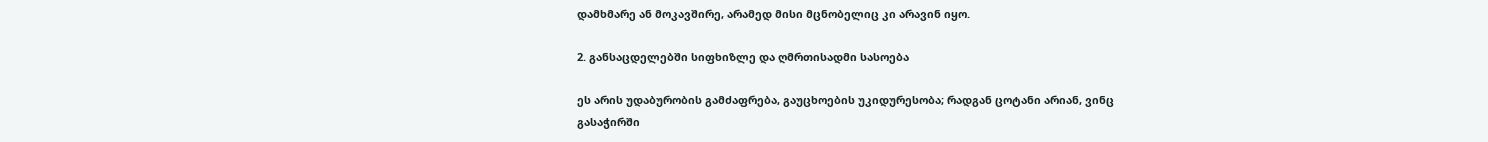დამხმარე ან მოკავშირე, არამედ მისი მცნობელიც კი არავინ იყო.

2. განსაცდელებში სიფხიზლე და ღმრთისადმი სასოება

ეს არის უდაბურობის გამძაფრება, გაუცხოების უკიდურესობა; რადგან ცოტანი არიან, ვინც გასაჭირში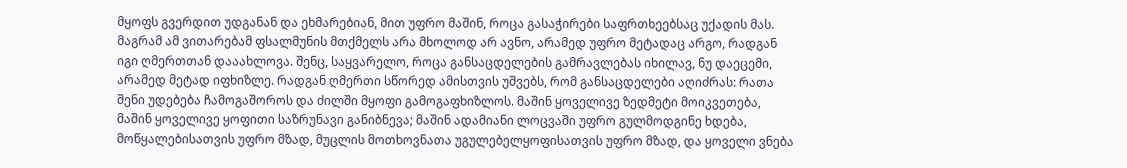მყოფს გვერდით უდგანან და ეხმარებიან, მით უფრო მაშინ, როცა გასაჭირები საფრთხეებსაც უქადის მას. მაგრამ ამ ვითარებამ ფსალმუნის მთქმელს არა მხოლოდ არ ავნო, არამედ უფრო მეტადაც არგო, რადგან იგი ღმერთთან დააახლოვა. შენც, საყვარელო, როცა განსაცდელების გამრავლებას იხილავ, ნუ დაეცემი, არამედ მეტად იფხიზლე. რადგან ღმერთი სწორედ ამისთვის უშვებს, რომ განსაცდელები აღიძრას: რათა შენი უდებება ჩამოგაშოროს და ძილში მყოფი გამოგაფხიზლოს. მაშინ ყოველივე ზედმეტი მოიკვეთება, მაშინ ყოველივე ყოფითი საზრუნავი განიბნევა; მაშინ ადამიანი ლოცვაში უფრო გულმოდგინე ხდება, მოწყალებისათვის უფრო მზად, მუცლის მოთხოვნათა უგულებელყოფისათვის უფრო მზად, და ყოველი ვნება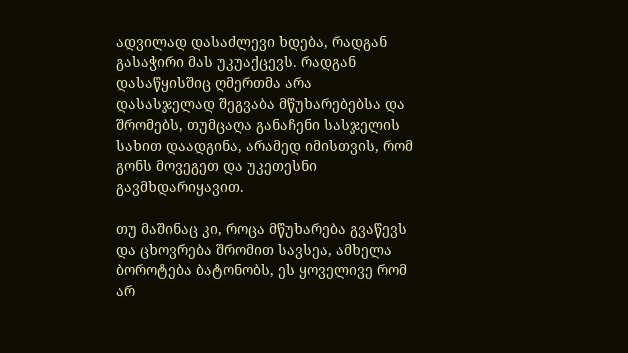ადვილად დასაძლევი ხდება, რადგან გასაჭირი მას უკუაქცევს. რადგან დასაწყისშიც ღმერთმა არა დასასჯელად შეგვაბა მწუხარებებსა და შრომებს, თუმცაღა განაჩენი სასჯელის სახით დაადგინა, არამედ იმისთვის, რომ გონს მოვეგეთ და უკეთესნი გავმხდარიყავით.

თუ მაშინაც კი, როცა მწუხარება გვაწევს და ცხოვრება შრომით სავსეა, ამხელა ბოროტება ბატონობს, ეს ყოველივე რომ არ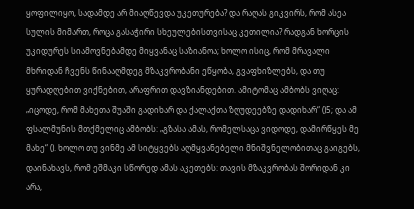ყოფილიყო, სადამდე არ მიაღწევდა უკეთურება? და რაღას გიკვირს, რომ ასეა სულის მიმართ, როცა გასაჭირი სხეულებისთვისაც კეთილია? რადგან ხორცის უკიდურეს სიამოვნებამდე მიყვანაც საზიანოა; ხოლო ისიც, რომ მრავალი მხრიდან ჩვენს წინააღმდეგ მზაკვრობანი ეწყობა, გვაფხიზლებს, და თუ ყურადღებით ვიქნებით, არაფრით დავზიანდებით. ამიტომაც ამბობს ვიღაც: „იცოდე, რომ მახეთა შუაში გადიხარ და ქალაქთა ზღუდეებზე დადიხარ“ ()5; და ამ ფსალმუნის მთქმელიც ამბობს: „გზასა ამას, რომელსაცა ვიდოდე, დამირწყეს მე მახე“ (). ხოლო თუ ვინმე ამ სიტყვებს აღმყვანებელი მნიშვნელობითაც გაიგებს, დაინახავს, რომ ეშმაკი სწორედ ამას აკეთებს: თავის მზაკვრობას შორიდან კი არა,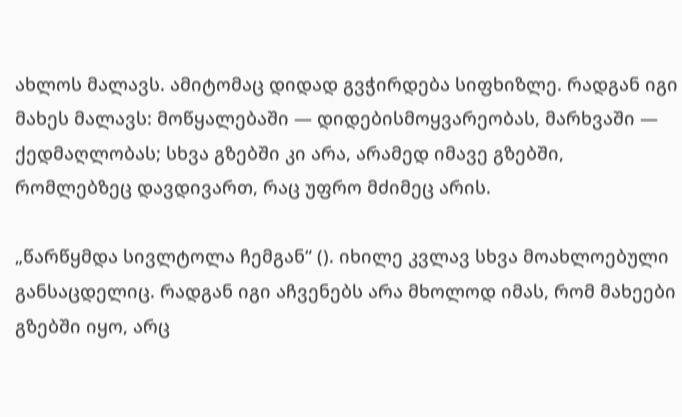ახლოს მალავს. ამიტომაც დიდად გვჭირდება სიფხიზლე. რადგან იგი მახეს მალავს: მოწყალებაში — დიდებისმოყვარეობას, მარხვაში — ქედმაღლობას; სხვა გზებში კი არა, არამედ იმავე გზებში, რომლებზეც დავდივართ, რაც უფრო მძიმეც არის.

„წარწყმდა სივლტოლა ჩემგან“ (). იხილე კვლავ სხვა მოახლოებული განსაცდელიც. რადგან იგი აჩვენებს არა მხოლოდ იმას, რომ მახეები გზებში იყო, არც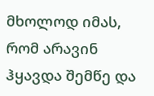მხოლოდ იმას, რომ არავინ ჰყავდა შემწე და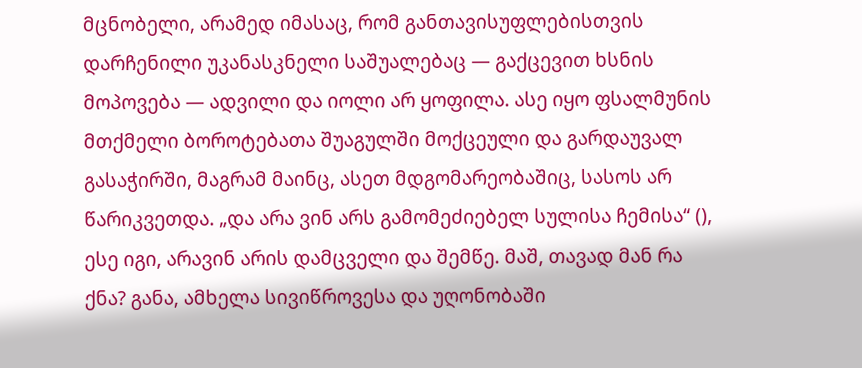მცნობელი, არამედ იმასაც, რომ განთავისუფლებისთვის დარჩენილი უკანასკნელი საშუალებაც — გაქცევით ხსნის მოპოვება — ადვილი და იოლი არ ყოფილა. ასე იყო ფსალმუნის მთქმელი ბოროტებათა შუაგულში მოქცეული და გარდაუვალ გასაჭირში, მაგრამ მაინც, ასეთ მდგომარეობაშიც, სასოს არ წარიკვეთდა. „და არა ვინ არს გამომეძიებელ სულისა ჩემისა“ (), ესე იგი, არავინ არის დამცველი და შემწე. მაშ, თავად მან რა ქნა? განა, ამხელა სივიწროვესა და უღონობაში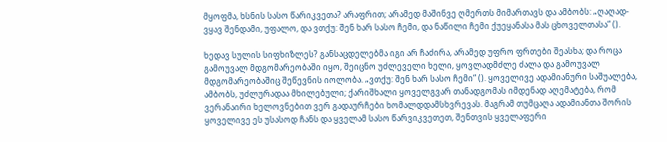მყოფმა, ხსნის სასო წარიკვეთა? არაფრით; არამედ მაშინვე ღმერთს მიმართავს და ამბობს: „ღაღად-ვყავ შენდამი, უფალო, და ვთქუ: შენ ხარ სასო ჩემი, და ნაწილი ჩემი ქუეყანასა მას ცხოველთასა“ ().

ხედავ სულის სიფხიზლეს? განსაცდელებმა იგი არ ჩაძირა, არამედ უფრო ფრთები შეასხა; და როცა გამოუვალ მდგომარეობაში იყო, შეიცნო უძლეველი ხელი, ყოვლადმძლე ძალა და გამოუვალ მდგომარეობაშიც შეწევნის იოლობა. „ვთქუ: შენ ხარ სასო ჩემი“ (). ყოველივე ადამიანური საშუალება, ამბობს, უძლურადაა მხილებული; ქარიშხალი ყოველგვარ თანადგომას იმდენად აღემატება, რომ ვერანაირი ხელოვნებით ვერ გადაურჩები ხომალდდამსხვრევას. მაგრამ თუმცაღა ადამიანთა შორის ყოველივე ეს უსასოდ ჩანს და ყველამ სასო წარვიკვეთეთ, შენთვის ყველაფერი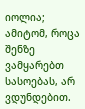იოლია; ამიტომ, როცა შენზე ვამყარებთ სასოებას, არ ვდუნდებით.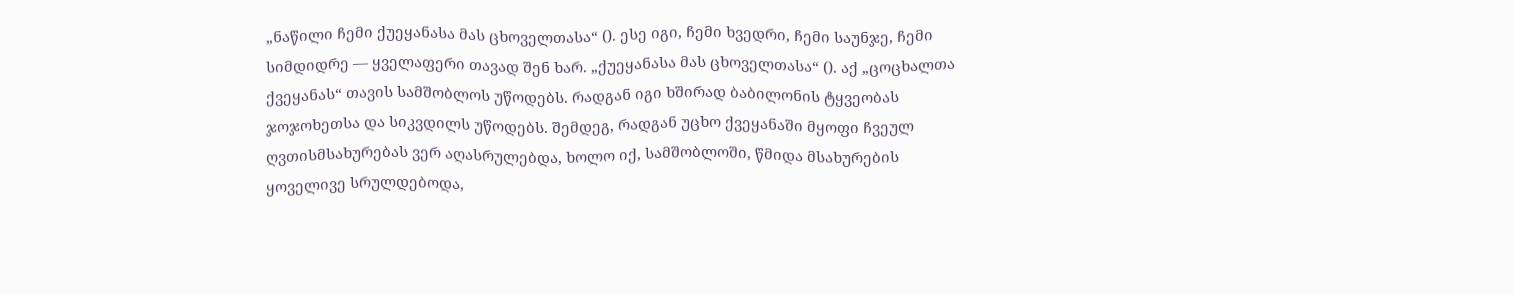„ნაწილი ჩემი ქუეყანასა მას ცხოველთასა“ (). ესე იგი, ჩემი ხვედრი, ჩემი საუნჯე, ჩემი სიმდიდრე — ყველაფერი თავად შენ ხარ. „ქუეყანასა მას ცხოველთასა“ (). აქ „ცოცხალთა ქვეყანას“ თავის სამშობლოს უწოდებს. რადგან იგი ხშირად ბაბილონის ტყვეობას ჯოჯოხეთსა და სიკვდილს უწოდებს. შემდეგ, რადგან უცხო ქვეყანაში მყოფი ჩვეულ ღვთისმსახურებას ვერ აღასრულებდა, ხოლო იქ, სამშობლოში, წმიდა მსახურების ყოველივე სრულდებოდა,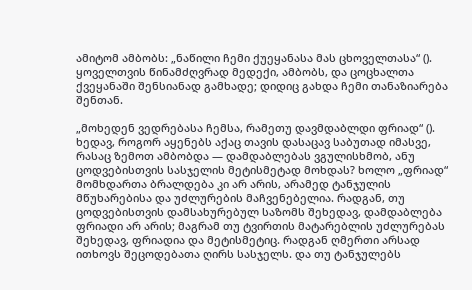ამიტომ ამბობს: „ნაწილი ჩემი ქუეყანასა მას ცხოველთასა“ (). ყოველთვის წინამძღვრად მედექი, ამბობს, და ცოცხალთა ქვეყანაში შენსიანად გამხადე; დიდიც გახდა ჩემი თანაზიარება შენთან.

„მოხედენ ვედრებასა ჩემსა, რამეთუ დავმდაბლდი ფრიად“ (). ხედავ, როგორ აყენებს აქაც თავის დასაცავ საბუთად იმასვე, რასაც ზემოთ ამბობდა — დამდაბლებას ვგულისხმობ, ანუ ცოდვებისთვის სასჯელის მეტისმეტად მოხდას? ხოლო „ფრიად“ მომხდართა ბრალდება კი არ არის, არამედ ტანჯულის მწუხარებისა და უძლურების მაჩვენებელია. რადგან, თუ ცოდვებისთვის დამსახურებულ საზომს შეხედავ, დამდაბლება ფრიადი არ არის; მაგრამ თუ ტვირთის მატარებლის უძლურებას შეხედავ, ფრიადია და მეტისმეტიც. რადგან ღმერთი არსად ითხოვს შეცოდებათა ღირს სასჯელს. და თუ ტანჯულებს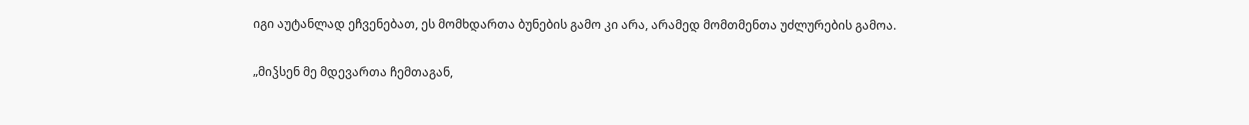იგი აუტანლად ეჩვენებათ, ეს მომხდართა ბუნების გამო კი არა, არამედ მომთმენთა უძლურების გამოა.

„მიჴსენ მე მდევართა ჩემთაგან,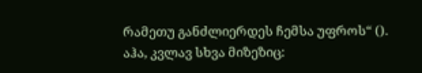რამეთუ განძლიერდეს ჩემსა უფროს“ (). აჰა, კვლავ სხვა მიზეზიც: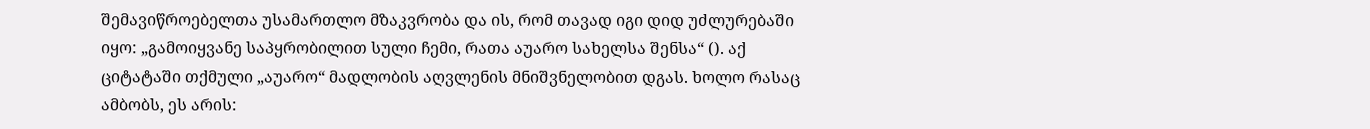შემავიწროებელთა უსამართლო მზაკვრობა და ის, რომ თავად იგი დიდ უძლურებაში იყო: „გამოიყვანე საპყრობილით სული ჩემი, რათა აუარო სახელსა შენსა“ (). აქ ციტატაში თქმული „აუარო“ მადლობის აღვლენის მნიშვნელობით დგას. ხოლო რასაც ამბობს, ეს არის: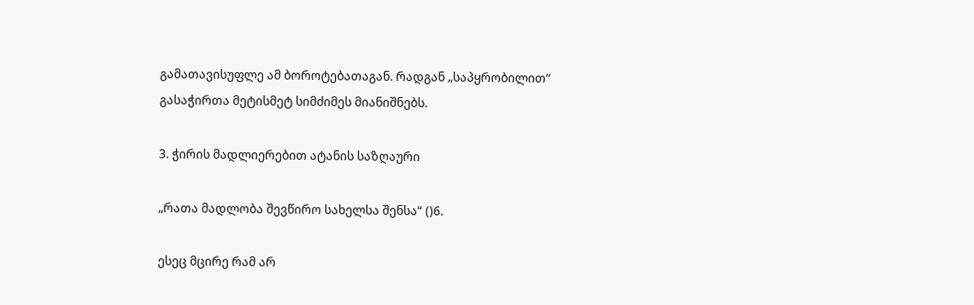გამათავისუფლე ამ ბოროტებათაგან. რადგან „საპყრობილით“ გასაჭირთა მეტისმეტ სიმძიმეს მიანიშნებს.

3. ჭირის მადლიერებით ატანის საზღაური

„რათა მადლობა შევწირო სახელსა შენსა“ ()6.

ესეც მცირე რამ არ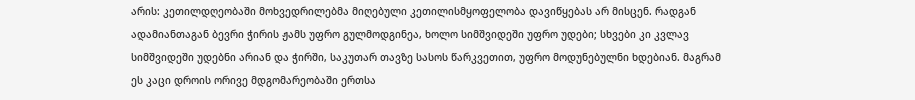არის: კეთილდღეობაში მოხვედრილებმა მიღებული კეთილისმყოფელობა დავიწყებას არ მისცენ. რადგან ადამიანთაგან ბევრი ჭირის ჟამს უფრო გულმოდგინეა, ხოლო სიმშვიდეში უფრო უდები; სხვები კი კვლავ სიმშვიდეში უდებნი არიან და ჭირში, საკუთარ თავზე სასოს წარკვეთით, უფრო მოდუნებულნი ხდებიან. მაგრამ ეს კაცი დროის ორივე მდგომარეობაში ერთსა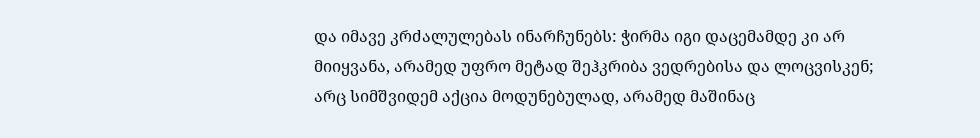და იმავე კრძალულებას ინარჩუნებს: ჭირმა იგი დაცემამდე კი არ მიიყვანა, არამედ უფრო მეტად შეჰკრიბა ვედრებისა და ლოცვისკენ; არც სიმშვიდემ აქცია მოდუნებულად, არამედ მაშინაც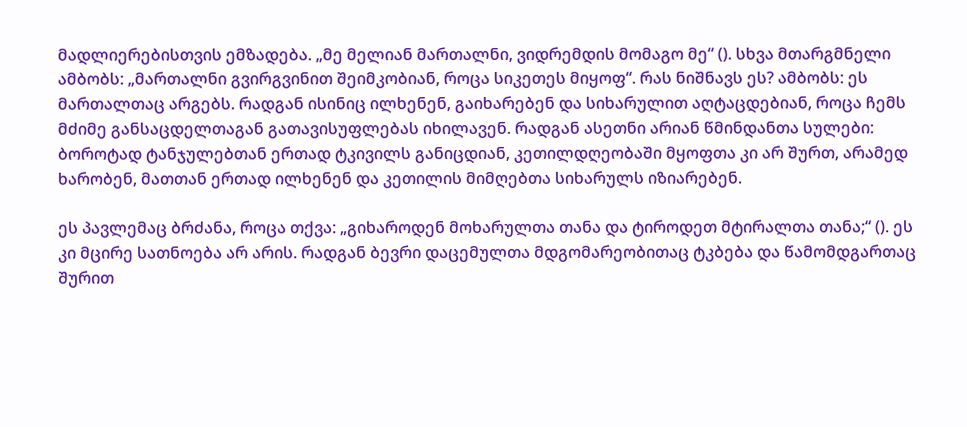მადლიერებისთვის ემზადება. „მე მელიან მართალნი, ვიდრემდის მომაგო მე“ (). სხვა მთარგმნელი ამბობს: „მართალნი გვირგვინით შეიმკობიან, როცა სიკეთეს მიყოფ“. რას ნიშნავს ეს? ამბობს: ეს მართალთაც არგებს. რადგან ისინიც ილხენენ, გაიხარებენ და სიხარულით აღტაცდებიან, როცა ჩემს მძიმე განსაცდელთაგან გათავისუფლებას იხილავენ. რადგან ასეთნი არიან წმინდანთა სულები: ბოროტად ტანჯულებთან ერთად ტკივილს განიცდიან, კეთილდღეობაში მყოფთა კი არ შურთ, არამედ ხარობენ, მათთან ერთად ილხენენ და კეთილის მიმღებთა სიხარულს იზიარებენ.

ეს პავლემაც ბრძანა, როცა თქვა: „გიხაროდენ მოხარულთა თანა და ტიროდეთ მტირალთა თანა;“ (). ეს კი მცირე სათნოება არ არის. რადგან ბევრი დაცემულთა მდგომარეობითაც ტკბება და წამომდგართაც შურით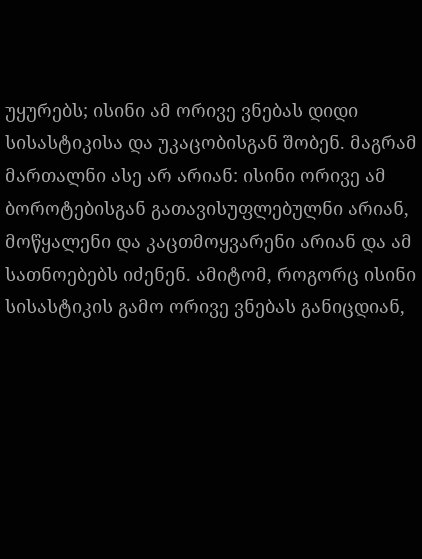უყურებს; ისინი ამ ორივე ვნებას დიდი სისასტიკისა და უკაცობისგან შობენ. მაგრამ მართალნი ასე არ არიან: ისინი ორივე ამ ბოროტებისგან გათავისუფლებულნი არიან, მოწყალენი და კაცთმოყვარენი არიან და ამ სათნოებებს იძენენ. ამიტომ, როგორც ისინი სისასტიკის გამო ორივე ვნებას განიცდიან,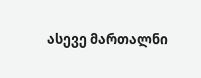ასევე მართალნი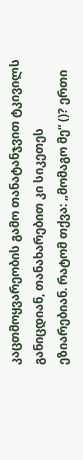კაცთმოყვარეობის გამო თანატანჯვით ტკივილს განიცდიან, თანახარებით კი სიკეთეს ეზიარებიან. რატომ თქვა: „მომაგო მე“ ()? ერთი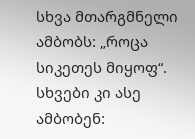სხვა მთარგმნელი ამბობს: „როცა სიკეთეს მიყოფ“. სხვები კი ასე ამბობენ: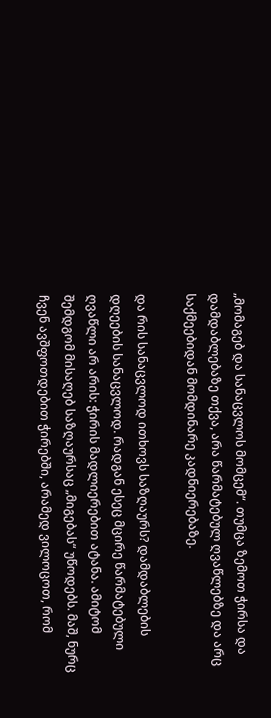„მომაგებ და სანაცვლოს მომცემ“. თუმცა ზემოთ ჭირსა და დამდაბლებაზე თქვა, არა წარმატებულ ღვაწლებზე და არც საქმეებიდან მომდინარე კადნიერებაზე.

და რის სანაცვლოდ ითხოვს საზღაურს? დამდაბლების დღეების სანაცვლოდ. რადგან ესეც მცირე წარმატებული ღვაწლი არ არის: ჭირის მადლიერებით ატანა. ამიტომ შემდგომ მისაღებ საზღაურსაც „მიგებას“ უწოდებს. მაშ, ნურც ჩვენ ავშფოთდებით ჭირებში, არამედ ვილოცოთ, რომ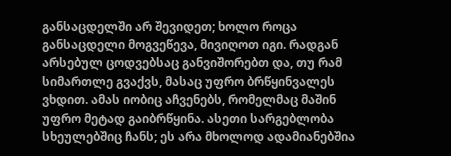განსაცდელში არ შევიდეთ; ხოლო როცა განსაცდელი მოგვეწევა, მივიღოთ იგი. რადგან არსებულ ცოდვებსაც განვიშორებთ და, თუ რამ სიმართლე გვაქვს, მასაც უფრო ბრწყინვალეს ვხდით. ამას იობიც აჩვენებს, რომელმაც მაშინ უფრო მეტად გაიბრწყინა. ასეთი სარგებლობა სხეულებშიც ჩანს; ეს არა მხოლოდ ადამიანებშია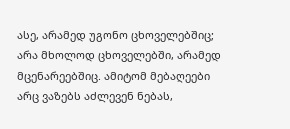ასე, არამედ უგონო ცხოველებშიც; არა მხოლოდ ცხოველებში, არამედ მცენარეებშიც. ამიტომ მებაღეები არც ვაზებს აძლევენ ნებას,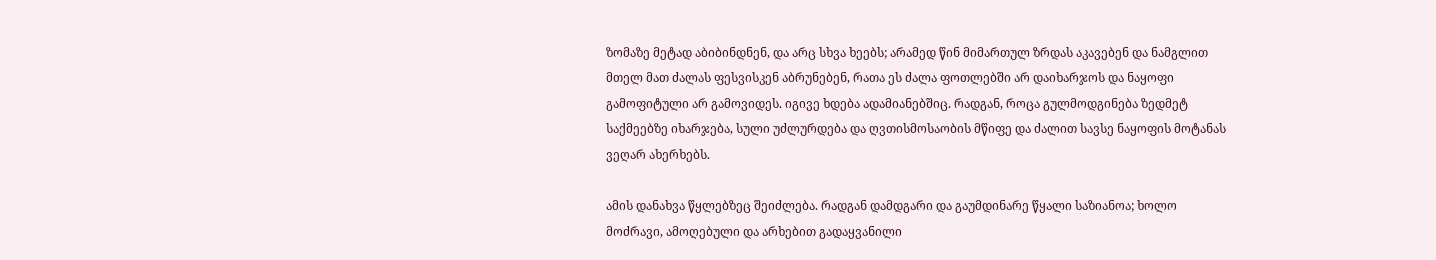ზომაზე მეტად აბიბინდნენ, და არც სხვა ხეებს; არამედ წინ მიმართულ ზრდას აკავებენ და ნამგლით მთელ მათ ძალას ფესვისკენ აბრუნებენ, რათა ეს ძალა ფოთლებში არ დაიხარჯოს და ნაყოფი გამოფიტული არ გამოვიდეს. იგივე ხდება ადამიანებშიც. რადგან, როცა გულმოდგინება ზედმეტ საქმეებზე იხარჯება, სული უძლურდება და ღვთისმოსაობის მწიფე და ძალით სავსე ნაყოფის მოტანას ვეღარ ახერხებს.

ამის დანახვა წყლებზეც შეიძლება. რადგან დამდგარი და გაუმდინარე წყალი საზიანოა; ხოლო მოძრავი, ამოღებული და არხებით გადაყვანილი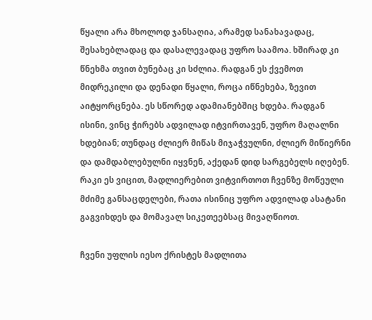წყალი არა მხოლოდ ჯანსაღია, არამედ სანახავადაც, შესახებლადაც და დასალევადაც უფრო საამოა. ხშირად კი წნეხმა თვით ბუნებაც კი სძლია. რადგან ეს ქვემოთ მიდრეკილი და დენადი წყალი, როცა იწნეხება, ზევით აიტყორცნება. ეს სწორედ ადამიანებშიც ხდება. რადგან ისინი, ვინც ჭირებს ადვილად იტვირთავენ, უფრო მაღალნი ხდებიან; თუნდაც ძლიერ მიწას მიჯაჭვულნი, ძლიერ მიწიერნი და დამდაბლებულნი იყვნენ, აქედან დიდ სარგებელს იღებენ. რაკი ეს ვიცით, მადლიერებით ვიტვირთოთ ჩვენზე მოწეული მძიმე განსაცდელები, რათა ისინიც უფრო ადვილად ასატანი გაგვიხდეს და მომავალ სიკეთეებსაც მივაღწიოთ.

ჩვენი უფლის იესო ქრისტეს მადლითა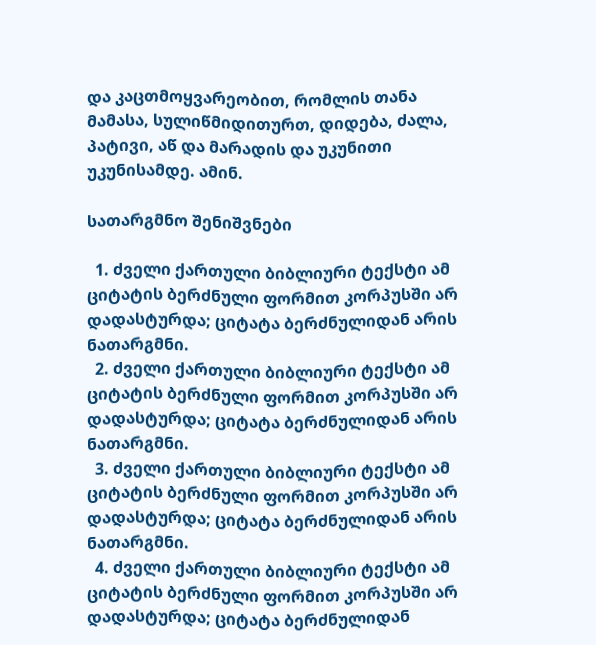და კაცთმოყვარეობით, რომლის თანა მამასა, სულიწმიდითურთ, დიდება, ძალა, პატივი, აწ და მარადის და უკუნითი უკუნისამდე. ამინ.

სათარგმნო შენიშვნები

  1. ძველი ქართული ბიბლიური ტექსტი ამ ციტატის ბერძნული ფორმით კორპუსში არ დადასტურდა; ციტატა ბერძნულიდან არის ნათარგმნი.
  2. ძველი ქართული ბიბლიური ტექსტი ამ ციტატის ბერძნული ფორმით კორპუსში არ დადასტურდა; ციტატა ბერძნულიდან არის ნათარგმნი.
  3. ძველი ქართული ბიბლიური ტექსტი ამ ციტატის ბერძნული ფორმით კორპუსში არ დადასტურდა; ციტატა ბერძნულიდან არის ნათარგმნი.
  4. ძველი ქართული ბიბლიური ტექსტი ამ ციტატის ბერძნული ფორმით კორპუსში არ დადასტურდა; ციტატა ბერძნულიდან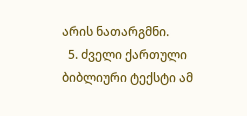არის ნათარგმნი.
  5. ძველი ქართული ბიბლიური ტექსტი ამ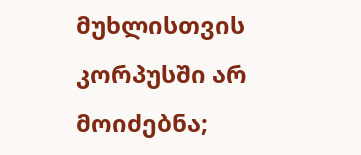მუხლისთვის კორპუსში არ მოიძებნა;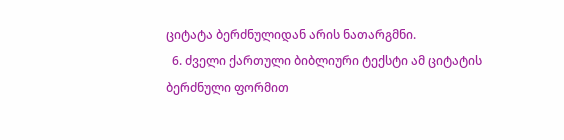ციტატა ბერძნულიდან არის ნათარგმნი.
  6. ძველი ქართული ბიბლიური ტექსტი ამ ციტატის ბერძნული ფორმით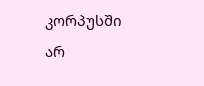კორპუსში არ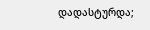დადასტურდა;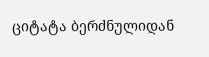ციტატა ბერძნულიდან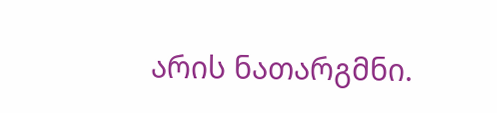არის ნათარგმნი.